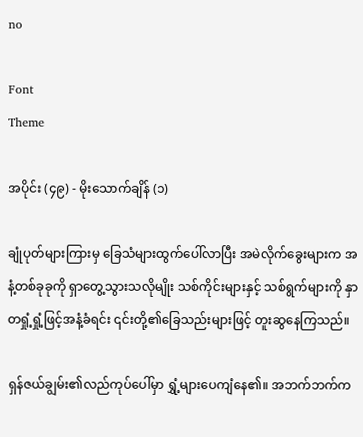no

Font
Theme

အပိုင်း (၄၉) - မိုးသောက်ချိန် (၁)

ချုံပုတ်များကြားမှ ခြေသံများထွက်ပေါ်လာပြီး အမဲလိုက်ခွေးများက အနံ့တစ်ခုခုကို ရှာတွေ့သွားသလိုမျိုး သစ်ကိုင်းများနှင့် သစ်ရွက်များကို နှာတရှုံ့ရှုံ့ဖြင့်အနံ့ခံရင်း ၎င်းတို့၏ခြေသည်းများဖြင့် တူးဆွနေကြသည်။

ရှန်ဇယ်ချွမ်း၏လည်ကုပ်ပေါ်မှာ ရွှံ့များပေကျံနေ၏။ အဘက်ဘက်က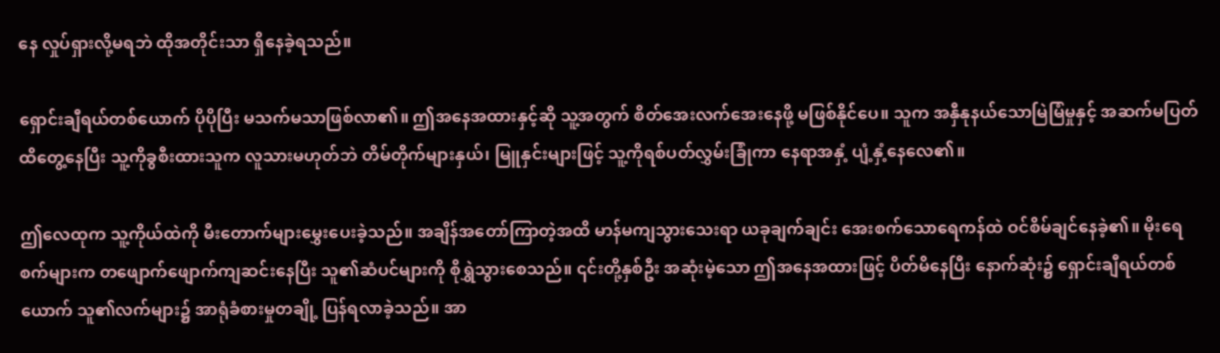နေ လှုပ်ရှားလို့မရဘဲ ထိုအတိုင်းသာ ရှိနေခဲ့ရသည်။

ရှောင်းချီရယ်တစ်ယောက် ပိုပိုပြီး မသက်မသာဖြစ်လာ၏။ ဤအနေအထားနှင့်ဆို သူ့အတွက် စိတ်အေးလက်အေးနေဖို့ မဖြစ်နိုင်ပေ။ သူက အနှီနုနယ်သောမြဲမြံမှုနှင့် အဆက်မပြတ်ထိတွေ့နေပြီး သူ့ကိုခွစီးထားသူက လူသားမဟုတ်ဘဲ တိမ်တိုက်များနှယ်၊ မြူနှင်းများဖြင့် သူ့ကိုရစ်ပတ်လွှမ်းခြုံကာ နေရာအနှံ့ ပျံ့နှံ့နေလေ၏။

ဤလေထုက သူ့ကိုယ်ထဲကို မီးတောက်များမွှေးပေးခဲ့သည်။ အချိန်အတော်ကြာတဲ့အထိ မာန်မကျသွားသေးရာ ယခုချက်ချင်း အေးစက်သောရေကန်ထဲ ဝင်စိမ်ချင်နေခဲ့၏။ မိုးရေစက်များက တဖျောက်ဖျောက်ကျဆင်းနေပြီး သူ၏ဆံပင်များကို စိုရွှဲသွားစေသည်။ ၎င်းတို့နှစ်ဦး အဆုံးမဲ့သော ဤအနေအထားဖြင့် ပိတ်မိနေပြီး နောက်ဆုံး၌ ရှောင်းချီရယ်တစ်ယောက် သူ၏လက်များ၌ အာရုံခံစားမှုတချို့ ပြန်ရလာခဲ့သည်။ အာ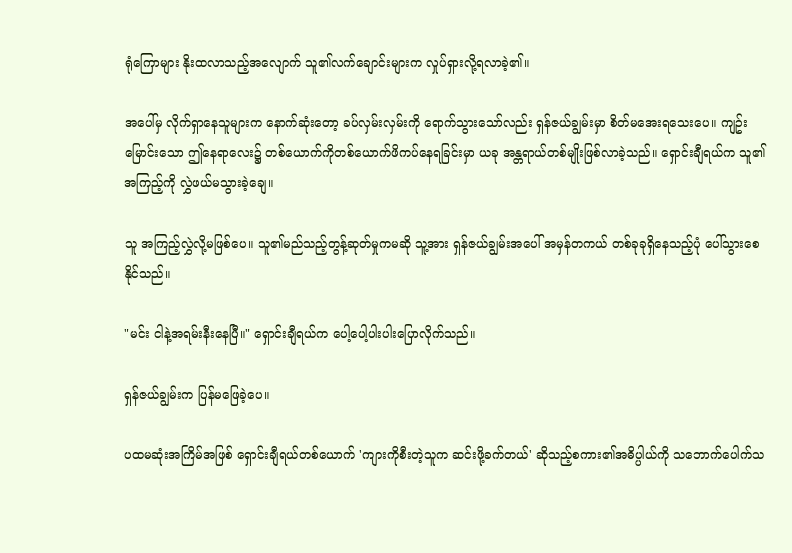ရုံကြောများ နိုးထလာသည့်အလျောက် သူ၏လက်ချောင်းများက လှုပ်ရှားလို့ရလာခဲ့၏။

အပေါ်မှ လိုက်ရှာနေသူများက နောက်ဆုံးတော့ ခပ်လှမ်းလှမ်းကို ရောက်သွားသော်လည်း ရှန်ဇယ်ချွမ်းမှာ စိတ်မအေးရသေးပေ။ ကျဥ်းမြောင်းသော ဤနေရာလေး၌ တစ်ယောက်ကိုတစ်ယောက်ဖိကပ်နေရခြင်းမှာ ယခု အန္တရာယ်တစ်မျိုးဖြစ်လာခဲ့သည်။ ရှောင်းချီရယ်က သူ၏အကြည့်ကို လွှဲဖယ်မသွားခဲ့ချေ။

သူ အကြည့်လွှဲလို့မဖြစ်ပေ။ သူ၏မည်သည့်တွန့်ဆုတ်မှုကမဆို သူ့အား ရှန်ဇယ်ချွမ်းအပေါ် အမှန်တကယ် တစ်ခုခုရှိနေသည့်ပုံ ပေါ်သွားစေနိုင်သည်။

"မင်း ငါနဲ့အရမ်းနီးနေပြီ။" ရှောင်းချီရယ်က ပေါ့ပေါ့ပါးပါးပြောလိုက်သည်။

ရှန်ဇယ်ချွမ်းက ပြန်မဖြေခဲ့ပေ။

ပထမဆုံးအကြိမ်အဖြစ် ရှောင်းချီရယ်တစ်ယောက် 'ကျားကိုစီးတဲ့သူက ဆင်းဖို့ခက်တယ်' ဆိုသည့်စကား၏အဓိပ္ပါယ်ကို သဘောက်ပေါက်သ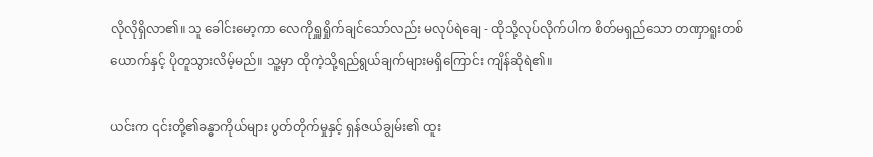လိုလိုရှိလာ၏။ သူ ခေါင်းမော့ကာ လေကိုရှူရှိုက်ချင်သော်လည်း မလုပ်ရဲချေ - ထိုသို့လုပ်လိုက်ပါက စိတ်မရှည်သော တဏှာရူးတစ်ယောက်နှင့် ပိုတူသွားလိမ့်မည်။ သူ့မှာ ထိုကဲ့သို့ရည်ရွယ်ချက်များမရှိကြောင်း ကျိန်ဆိုရဲ၏။

ယင်းက ၎င်းတို့၏ခန္ဓာကိုယ်များ ပွတ်တိုက်မှုနှင့် ရှန်ဇယ်ချွမ်း၏ ထူး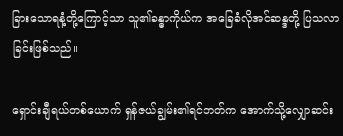ခြားသောရနံ့တို့ကြောင့်သာ သူ၏ခန္ဓာကိုယ်က အခြေခံလိုအင်ဆန္ဒတို့ ပြသလာခြင်းဖြစ်သည်။

ရှောင်းချီရယ်တစ်ယောက် ရှန်ဇယ်ချွမ်း၏ရင်ဘတ်က အောက်သို့လျှောဆင်း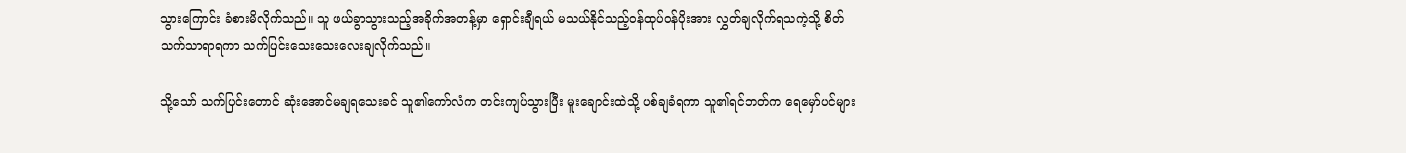သွားကြောင်း ခံစားမိလိုက်သည်။ သူ ဖယ်ခွာသွားသည့်အခိုက်အတန့်မှာ ရှောင်းချီရယ် မသယ်နိုင်သည့်ဝန်ထုပ်ဝန်ပိုးအား လွှတ်ချလိုက်ရသကဲ့သို့ စိတ်သက်သာရာရကာ သက်ပြင်းသေးသေးလေးချလိုက်သည်။

သို့သော် သက်ပြင်းတောင် ဆုံးအောင်မချရသေးခင် သူ၏ကော်လံက တင်းကျပ်သွားပြီး မူးချောင်းထဲသို့ ပစ်ချခံရကာ သူ၏ရင်ဘတ်က ရေမှော်ပင်များ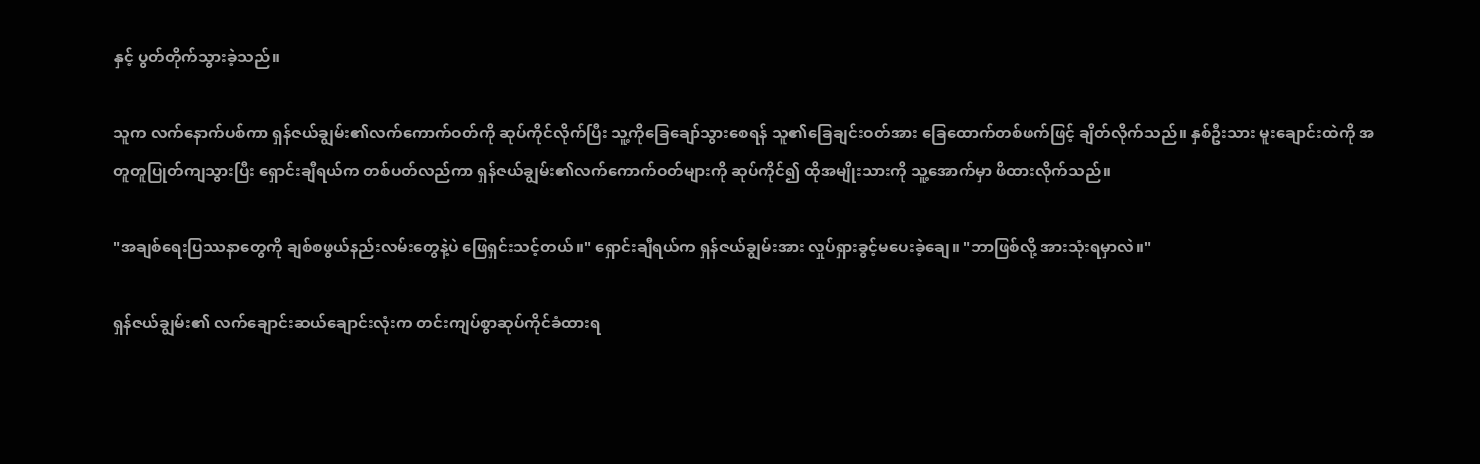နှင့် ပွတ်တိုက်သွားခဲ့သည်။

သူက လက်နောက်ပစ်ကာ ရှန်ဇယ်ချွမ်း၏လက်ကောက်ဝတ်ကို ဆုပ်ကိုင်လိုက်ပြီး သူ့ကိုခြေချော်သွားစေရန် သူ၏ခြေချင်းဝတ်အား ခြေထောက်တစ်ဖက်ဖြင့် ချိတ်လိုက်သည်။ နှစ်ဦးသား မူးချောင်းထဲကို အတူတူပြုတ်ကျသွားပြီး ရှောင်းချီရယ်က တစ်ပတ်လည်ကာ ရှန်ဇယ်ချွမ်း၏လက်ကောက်ဝတ်များကို ဆုပ်ကိုင်၍ ထိုအမျိုးသားကို သူ့အောက်မှာ ဖိထားလိုက်သည်။

"အချစ်ရေးပြဿနာတွေကို ချစ်စဖွယ်နည်းလမ်းတွေနဲ့ပဲ ဖြေရှင်းသင့်တယ်။" ရှောင်းချီရယ်က ရှန်ဇယ်ချွမ်းအား လှုပ်ရှားခွင့်မပေးခဲ့ချေ။ "ဘာဖြစ်လို့ အားသုံးရမှာလဲ။"

ရှန်ဇယ်ချွမ်း၏ လက်ချောင်းဆယ်ချောင်းလုံးက တင်းကျပ်စွာဆုပ်ကိုင်ခံထားရ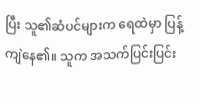ပြီး သူ၏ဆံပင်များက ရေထဲမှာ ပြန့်ကျဲနေ၏။ သူက အသက်ပြင်းပြင်း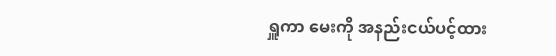ရှူကာ မေးကို အနည်းငယ်ပင့်ထား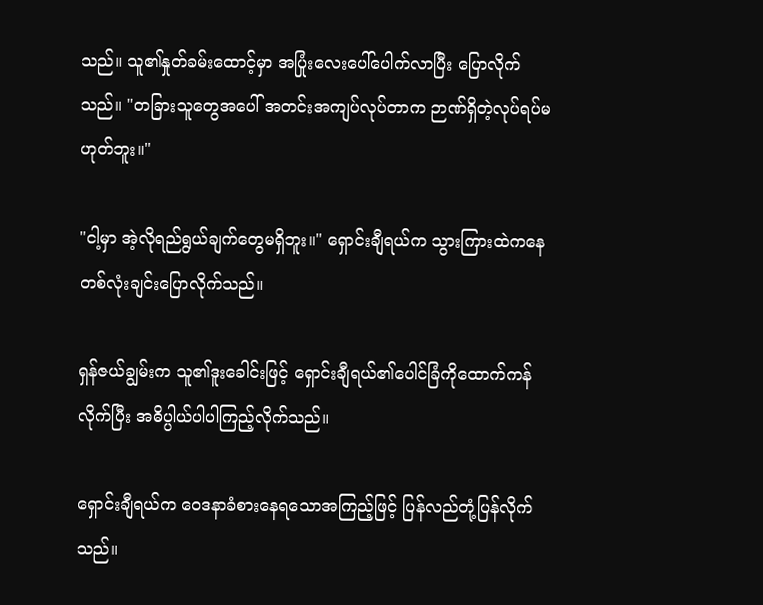သည်။ သူ၏နှုတ်ခမ်းထောင့်မှာ အပြုံးလေးပေါ်ပေါက်လာပြီး ပြောလိုက်သည်။ "တခြားသူတွေအပေါ် အတင်းအကျပ်လုပ်တာက ဉာဏ်ရှိတဲ့လုပ်ရပ်မဟုတ်ဘူး။"

"ငါ့မှာ အဲ့လိုရည်ရွယ်ချက်တွေမရှိဘူး။" ရှောင်းချီရယ်က သွားကြားထဲကနေ တစ်လုံးချင်းပြောလိုက်သည်။

ရှန်ဇယ်ချွမ်းက သူ၏ဒူးခေါင်းဖြင့် ရှောင်းချီရယ်၏ပေါင်ခြံကိုထောက်ကန်လိုက်ပြီး အဓိပ္ပါယ်ပါပါကြည့်လိုက်သည်။

ရှောင်းချီရယ်က ဝေဒနာခံစားနေရသောအကြည့်ဖြင့် ပြန်လည်တုံ့ပြန်လိုက်သည်။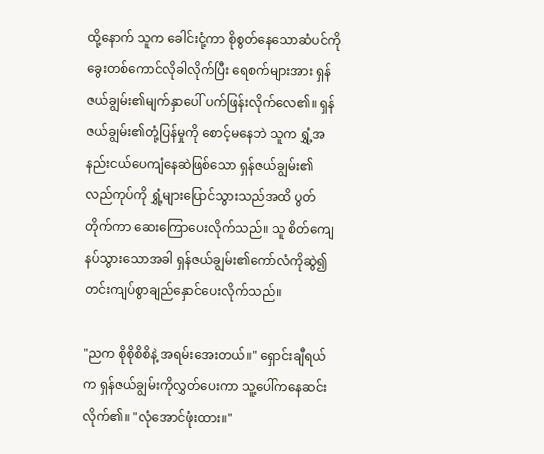ထို့နောက် သူက ခေါင်းငုံ့ကာ စိုစွတ်နေသောဆံပင်ကို ခွေးတစ်ကောင်လိုခါလိုက်ပြီး ရေစက်များအား ရှန်ဇယ်ချွမ်း၏မျက်နှာပေါ် ပက်ဖြန်းလိုက်လေ၏။ ရှန်ဇယ်ချွမ်း၏တုံ့ပြန်မှုကို စောင့်မနေဘဲ သူက ရွှံ့အနည်းငယ်ပေကျံနေဆဲဖြစ်သော ရှန်ဇယ်ချွမ်း၏လည်ကုပ်ကို ရွှံ့များပြောင်သွားသည်အထိ ပွတ်တိုက်ကာ ဆေးကြောပေးလိုက်သည်။ သူ စိတ်ကျေနပ်သွားသောအခါ ရှန်ဇယ်ချွမ်း၏ကော်လံကိုဆွဲ၍ တင်းကျပ်စွာချည်နှောင်ပေးလိုက်သည်။

"ညက စိုစိုစိစိနဲ့ အရမ်းအေးတယ်။" ရှောင်းချီရယ်က ရှန်ဇယ်ချွမ်းကိုလွှတ်ပေးကာ သူ့ပေါ်ကနေဆင်းလိုက်၏။ "လုံအောင်ဖုံးထား။"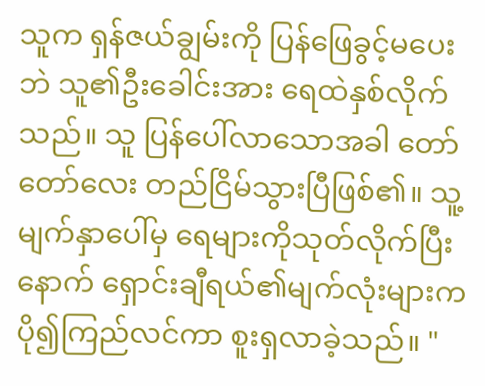သူက ရှန်ဇယ်ချွမ်းကို ပြန်ဖြေခွင့်မပေးဘဲ သူ၏ဦးခေါင်းအား ရေထဲနှစ်လိုက်သည်။ သူ ပြန်ပေါ်လာသောအခါ တော်တော်လေး တည်ငြိမ်သွားပြီဖြစ်၏။ သူ့မျက်နှာပေါ်မှ ရေများကိုသုတ်လိုက်ပြီးနောက် ရှောင်းချီရယ်၏မျက်လုံးများက ပို၍ကြည်လင်ကာ စူးရှလာခဲ့သည်။ "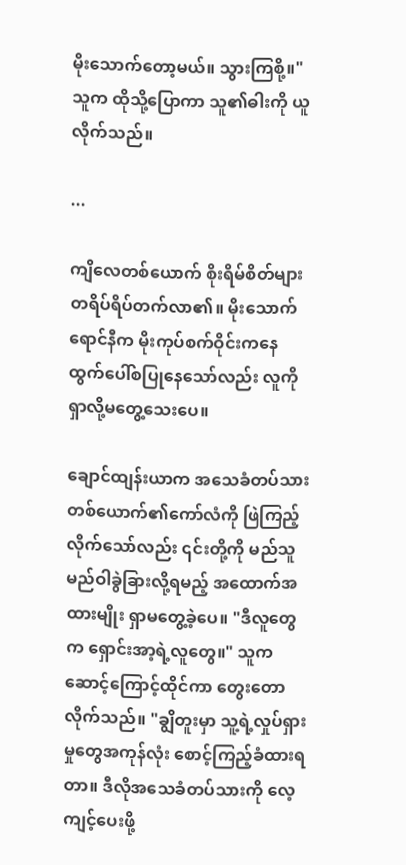မိုးသောက်တော့မယ်။ သွားကြစို့။" သူက ထိုသို့ပြောကာ သူ၏ဓါးကို ယူလိုက်သည်။

...

ကျိလေတစ်ယောက် စိုးရိမ်စိတ်များ တရိပ်ရိပ်တက်လာ၏။ မိုးသောက်ရောင်နီက မိုးကုပ်စက်ဝိုင်းကနေ ထွက်ပေါ်စပြုနေသော်လည်း လူကိုရှာလို့မတွေ့သေးပေ။

ချောင်ထျန်းယာက အသေခံတပ်သားတစ်ယောက်၏ကော်လံကို ဖြဲကြည့်လိုက်သော်လည်း ၎င်းတို့ကို မည်သူမည်ဝါခွဲခြားလို့ရမည့် အထောက်အထားမျိုး ရှာမတွေ့ခဲ့ပေ။ "ဒီလူတွေက ရှောင်းအာ့ရဲ့လူတွေ။" သူက ဆောင့်ကြောင့်ထိုင်ကာ တွေးတောလိုက်သည်။ "ချွိတူးမှာ သူ့ရဲ့လှုပ်ရှားမှုတွေအကုန်လုံး စောင့်ကြည့်ခံထားရတာ။ ဒီလိုအသေခံတပ်သားကို လေ့ကျင့်ပေးဖို့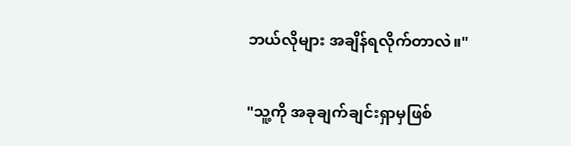ဘယ်လိုများ အချိန်ရလိုက်တာလဲ။"

"သူ့ကို အခုချက်ချင်းရှာမှဖြစ်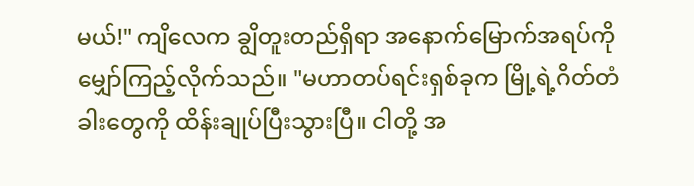မယ်!" ကျိလေက ချွိတူးတည်ရှိရာ အနောက်မြောက်အရပ်ကို မျှော်ကြည့်လိုက်သည်။ "မဟာတပ်ရင်းရှစ်ခုက မြို့ရဲ့ဂိတ်တံခါးတွေကို ထိန်းချုပ်ပြီးသွားပြီ။ ငါတို့ အ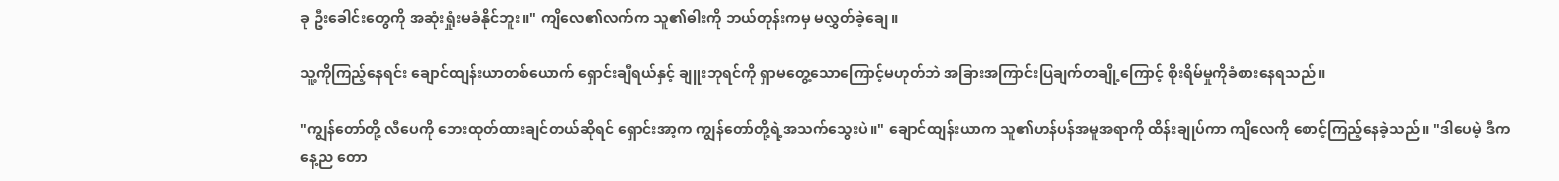ခု ဦးခေါင်းတွေကို အဆုံးရှုံးမခံနိုင်ဘူး။" ကျိလေ၏လက်က သူ၏ဓါးကို ဘယ်တုန်းကမှ မလွှတ်ခဲ့ချေ။

သူ့ကိုကြည့်နေရင်း ချောင်ထျန်းယာတစ်ယောက် ရှောင်းချီရယ်နှင့် ချူးဘုရင်ကို ရှာမတွေ့သောကြောင့်မဟုတ်ဘဲ အခြားအကြာင်းပြချက်တချို့ကြောင့် စိုးရိမ်မှုကိုခံစားနေရသည်။

"ကျွန်တော်တို့ လီပေကို ဘေးထုတ်ထားချင်တယ်ဆိုရင် ရှောင်းအာ့က ကျွန်တော်တို့ရဲ့အသက်သွေးပဲ။" ချောင်ထျန်းယာက သူ၏ဟန်ပန်အမူအရာကို ထိန်းချုပ်ကာ ကျိလေကို စောင့်ကြည့်နေခဲ့သည်။ "ဒါပေမဲ့ ဒီကနေ့ည တော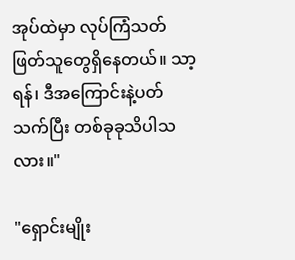အုပ်ထဲမှာ လုပ်ကြံသတ်ဖြတ်သူတွေရှိနေတယ်။ သာ့ရန်၊ ဒီအကြောင်းနဲ့ပတ်သက်ပြီး တစ်ခုခုသိပါသလား။"

"ရှောင်းမျိုး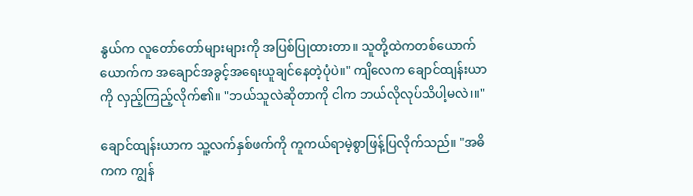နွယ်က လူတော်တော်များများကို အပြစ်ပြုထားတာ။ သူတို့ထဲကတစ်ယောက်ယောက်က အချောင်အခွင့်အရေးယူချင်နေတဲ့ပုံပဲ။" ကျိလေက ချောင်ထျန်းယာကို လှည့်ကြည့်လိုက်၏။ "ဘယ်သူလဲဆိုတာကို ငါက ဘယ်လိုလုပ်သိပါ့မလဲ၊။"

ချောင်ထျန်းယာက သူ့လက်နှစ်ဖက်ကို ကူကယ်ရာမဲ့စွာဖြန့်ပြလိုက်သည်။ "အဓိကက ကျွန်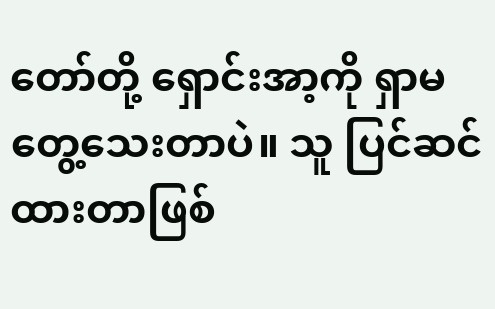တော်တို့ ရှောင်းအာ့ကို ရှာမတွေ့သေးတာပဲ။ သူ ပြင်ဆင်ထားတာဖြစ်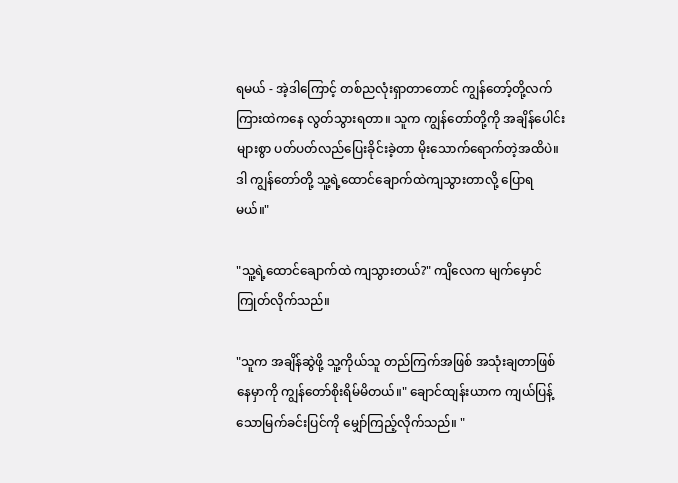ရမယ် - အဲ့ဒါကြောင့် တစ်ညလုံးရှာတာတောင် ကျွန်တော့်တို့လက်ကြားထဲကနေ လွတ်သွားရတာ။ သူက ကျွန်တော်တို့ကို အချိန်ပေါင်းများစွာ ပတ်ပတ်လည်ပြေးခိုင်းခဲ့တာ မိုးသောက်ရောက်တဲ့အထိပဲ။ ဒါ ကျွန်တော်တို့ သူ့ရဲ့ထောင်ချောက်ထဲကျသွားတာလို့ ပြောရမယ်။"

"သူ့ရဲ့ထောင်ချောက်ထဲ ကျသွားတယ်?" ကျိလေက မျက်မှောင်ကြုတ်လိုက်သည်။

"သူက အချိန်ဆွဲဖို့ သူ့ကိုယ်သူ တည်ကြက်အဖြစ် အသုံးချတာဖြစ်နေမှာကို ကျွန်တော်စိုးရိမ်မိတယ်။" ချောင်ထျန်းယာက ကျယ်ပြန့်သောမြက်ခင်းပြင်ကို မျှော်ကြည့်လိုက်သည်။ "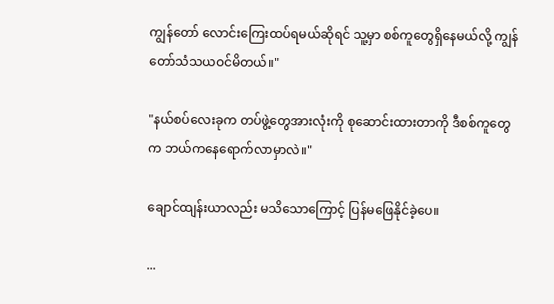ကျွန်တော် လောင်းကြေးထပ်ရမယ်ဆိုရင် သူ့မှာ စစ်ကူတွေရှိနေမယ်လို့ ကျွန်တော်သံသယဝင်မိတယ်။"

"နယ်စပ်လေးခုက တပ်ဖွဲ့တွေအားလုံးကို စုဆောင်းထားတာကို ဒီစစ်ကူတွေက ဘယ်ကနေရောက်လာမှာလဲ။"

ချောင်ထျန်းယာလည်း မသိသောကြောင့် ပြန်မဖြေနိုင်ခဲ့ပေ။

...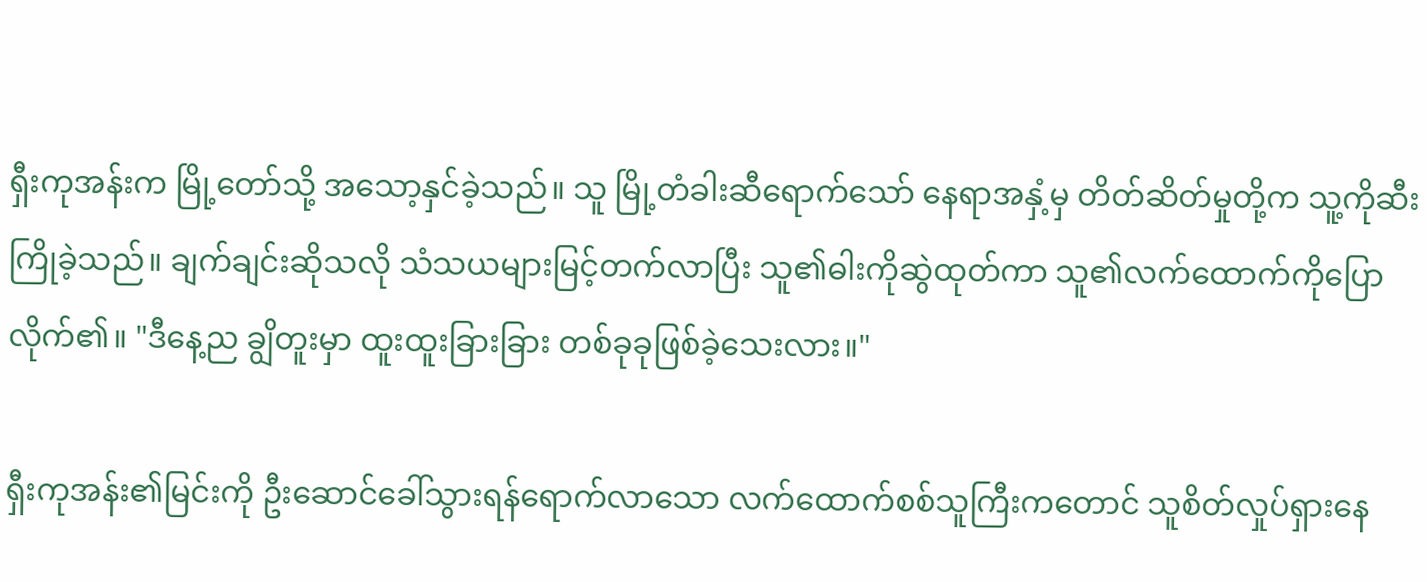ရှီးကုအန်းက မြို့တော်သို့ အသော့နှင်ခဲ့သည်။ သူ မြို့တံခါးဆီရောက်သော် နေရာအနှံ့မှ တိတ်ဆိတ်မှုတို့က သူ့ကိုဆီးကြိုခဲ့သည်။ ချက်ချင်းဆိုသလို သံသယများမြင့်တက်လာပြီး သူ၏ဓါးကိုဆွဲထုတ်ကာ သူ၏လက်ထောက်ကိုပြောလိုက်၏။ "ဒီနေ့ည ချွိတူးမှာ ထူးထူးခြားခြား တစ်ခုခုဖြစ်ခဲ့သေးလား။"

ရှီးကုအန်း၏မြင်းကို ဦးဆောင်ခေါ်သွားရန်ရောက်လာသော လက်ထောက်စစ်သူကြီးကတောင် သူစိတ်လှုပ်ရှားနေ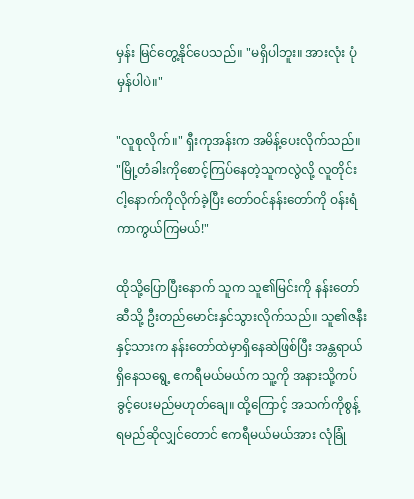မှန်း မြင်တွေ့နိုင်ပေသည်။ "မရှိပါဘူး။ အားလုံး ပုံမှန်ပါပဲ။"

"လူစုလိုက်။" ရှီးကုအန်းက အမိန့်ပေးလိုက်သည်။ "မြို့တံခါးကိုစောင့်ကြပ်နေတဲ့သူကလွဲလို့ လူတိုင်း ငါ့နောက်ကိုလိုက်ခဲ့ပြီး တော်ဝင်နန်းတော်ကို ဝန်းရံကာကွယ်ကြမယ်!"

ထိုသို့ပြောပြီးနောက် သူက သူ၏မြင်းကို နန်းတော်ဆီသို့ ဦးတည်မောင်းနှင်သွားလိုက်သည်။ သူ၏ဇနီးနှင့်သားက နန်းတော်ထဲမှာရှိနေဆဲဖြစ်ပြီး အန္တရာယ်ရှိနေသရွေ့ ဧကရီမယ်မယ်က သူ့ကို အနားသို့ကပ်ခွင့်ပေးမည်မဟုတ်ချေ။ ထို့ကြောင့် အသက်ကိုစွန့်ရမည်ဆိုလျှင်တောင် ဧကရီမယ်မယ်အား လုံခြုံ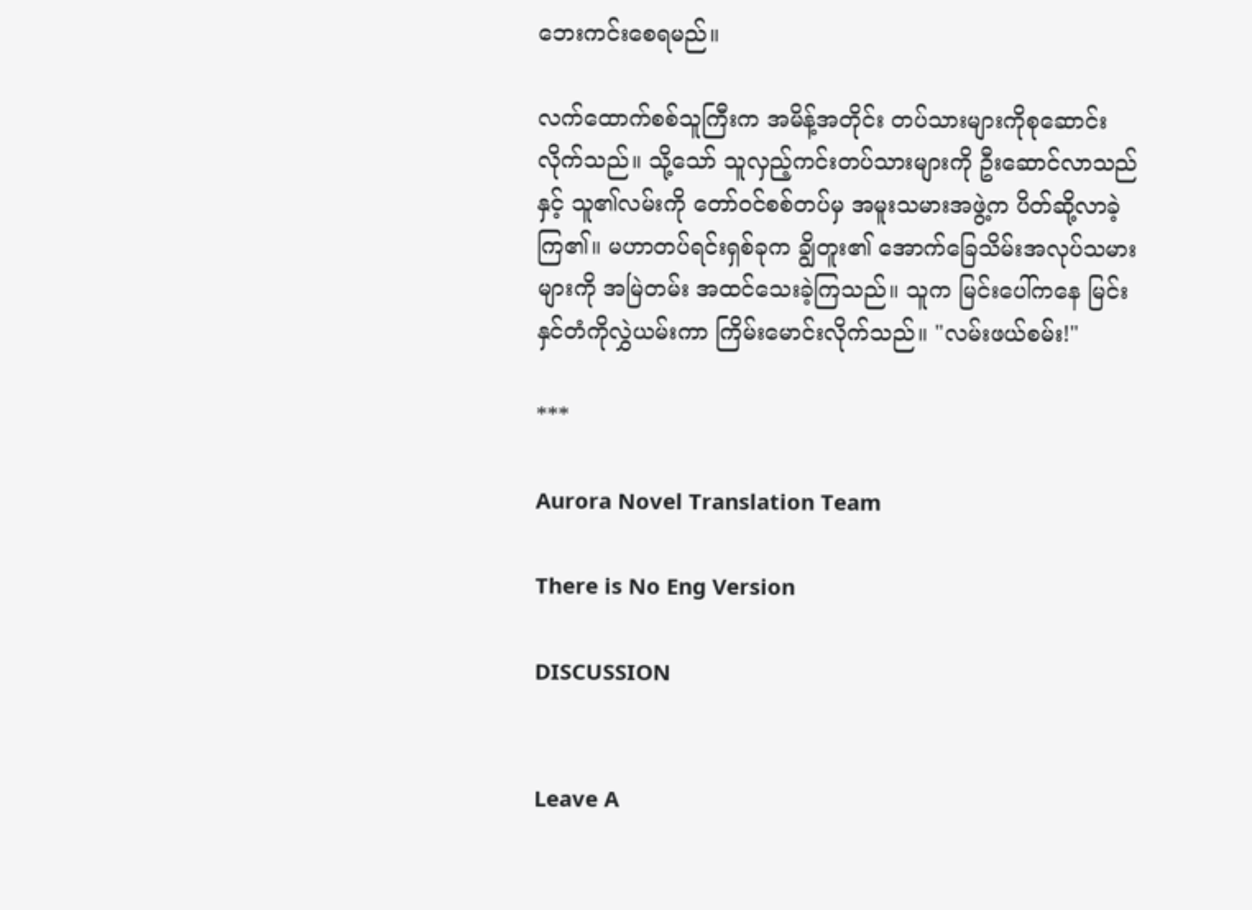ဘေးကင်းစေရမည်။

လက်ထောက်စစ်သူကြီးက အမိန့်အတိုင်း တပ်သားများကိုစုဆောင်းလိုက်သည်။ သို့သော် သူလှည့်ကင်းတပ်သားများကို ဦးဆောင်လာသည်နှင့် သူ၏လမ်းကို တော်ဝင်စစ်တပ်မှ အမူးသမားအဖွဲ့က ပိတ်ဆို့လာခဲ့ကြ၏။ မဟာတပ်ရင်းရှစ်ခုက ချွိတူး၏ အောက်ခြေသိမ်းအလုပ်သမားများကို အမြဲတမ်း အထင်သေးခဲ့ကြသည်။ သူက မြင်းပေါ်ကနေ မြင်းနှင်တံကိုလွှဲယမ်းကာ ကြိမ်းမောင်းလိုက်သည်။ "လမ်းဖယ်စမ်း!"

***

Aurora Novel Translation Team

There is No Eng Version

DISCUSSION


Leave A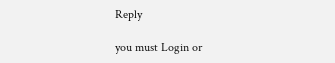Reply

you must Login or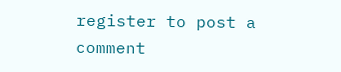register to post a comment